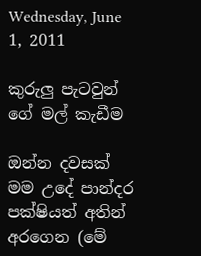Wednesday, June 1, 2011

කුරුලු පැටවුන් ගේ මල් කැඩීම

ඔන්න දවසක් මම උදේ පාන්දර පක්ෂියත් අතින් අරගෙන (මේ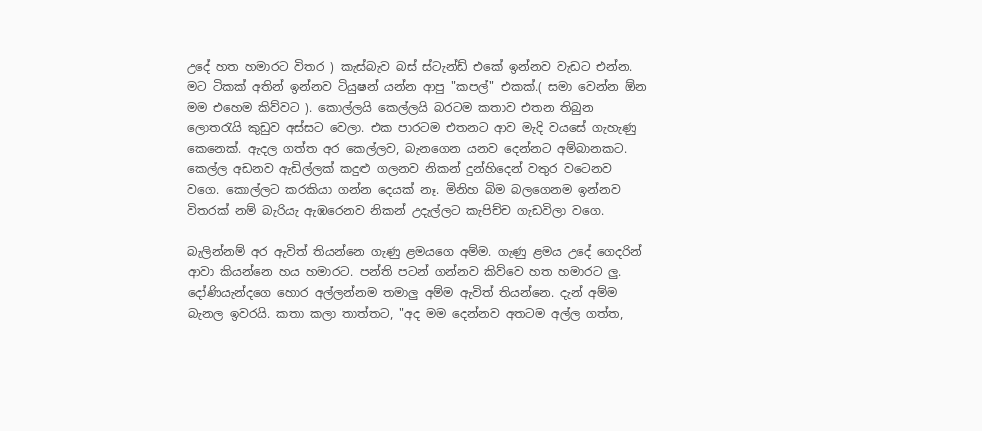උදේ හත හමාරට විතර ) කැස්බැව බස් ස්ටැන්ඩ් එකේ ඉන්නව වැඩට එන්න. මට ටිකක් අතින් ඉන්නව ටියුෂන් යන්න ආපු "කපල්" එකක්.( සමා වෙන්න ඕන මම එහෙම කිව්වට ). කොල්ලයි කෙල්ලයි බරටම කතාව එතන තිබුන ලොතරැයි කුඩුව අස්සට වෙලා. එක පාරටම එතනට ආව මැදි වයසේ ගැහැණු කෙනෙක්. ඇදල ගත්ත අර කෙල්ලව, බැනගෙන යනව දෙන්නට අම්බානකට. කෙල්ල අඩනව ඇඩිල්ලක් කදුළු ගලනව නිකන් දුන්හිදෙන් වතුර වටෙනව වගෙ. කොල්ලට කරකියා ගන්න දෙයක් නෑ. මිනිහ බිම බලගෙනම ඉන්නව විතරක් නම් බැරියැ ඇඹරෙනව නිකන් උදැල්ලට කැපිච්ච ගැඩවිලා වගෙ.

බැලින්නම් අර ඇවිත් තියන්නෙ ගැණු ළමයගෙ අම්ම. ගැණු ළමය උදේ ගෙදරින් ආවා කියන්නෙ හය හමාරට. පන්ති පටන් ගන්නව කිව්වෙ හත හමාරට ලු. දෝණියැන්දගෙ හොර අල්ලන්නම තමාලු අම්ම ඇවිත් තියන්නෙ. දැන් අම්ම බැනල ඉවරයි. කතා කලා තාත්තට, "අද මම දෙන්නව අතටම අල්ල ගත්ත,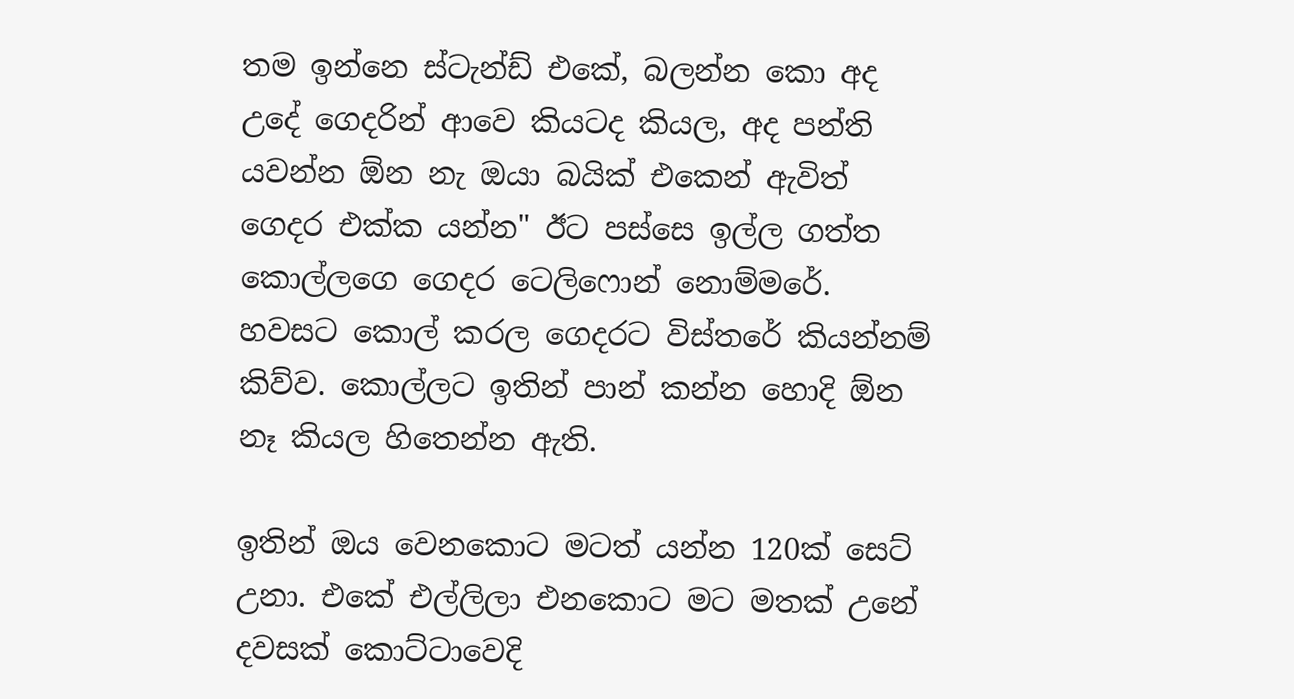තම ඉන්නෙ ස්ටැන්ඩ් එකේ, බලන්න කො අද උදේ ගෙදරින් ආවෙ කියටද කියල, අද පන්ති යවන්න ඕන නැ ඔයා බයික් එකෙන් ඇවිත් ගෙදර එක්ක යන්න" ඊට පස්සෙ ඉල්ල ගත්ත කොල්ලගෙ ගෙදර ටෙලිෆොන් නොම්මරේ. හවසට කොල් කරල ගෙදරට විස්තරේ කියන්නම් කිව්ව. කොල්ලට ඉතින් පාන් කන්න හොදි ඕන නෑ කියල හිතෙන්න ඇති.

ඉතින් ඔය වෙනකොට මටත් යන්න 120ක් සෙට් උනා. එකේ එල්ලිලා එනකොට මට මතක් උනේ දවසක් කොට්ටාවෙදි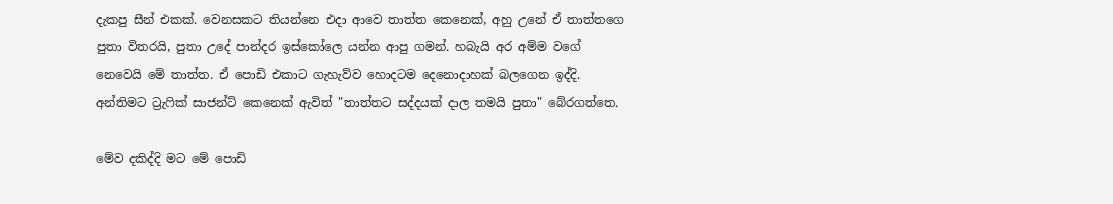දැකපු සීන් එකක්. වෙනසකට තියන්නෙ එදා ආවෙ තාත්ත කෙනෙක්, අහු උනේ ඒ තාත්තගෙ පුතා විතරයි, පුතා උදේ පාන්දර ඉස්කෝලෙ යන්න ආපු ගමන්. හබැයි අර අම්ම වගේ නෙවෙයි මේ තාත්ත. ඒ පොඩි එකාට ගැහැව්ව හොදටම දෙනොදාහක් බලගෙන ඉද්දි. අන්තිමට ට්‍රැෆික් සාජන්ට් කෙනෙක් ඇවිත් "තාත්තට සද්දයක් දාල තමයි පුතා" බේරගත්තෙ.

මේව දකිද්දි මට මේ පොඩි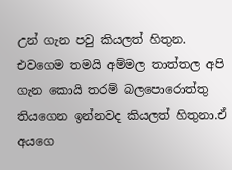උන් ගැන පවු කියලත් හිතුන. එවගෙම තමයි අම්මල තාත්තල අපි ගැන කොයි තරම් බලපොරොත්තු තියගෙන ඉන්නවද කියලත් හිතුනා.ඒ අයගෙ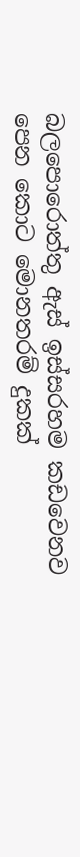බලපොරොත්තු ඇස් ඉස්සරහම කඩවෙනව පෙන කොට මොනතරම් දුකක්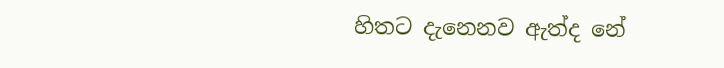හිතට දැනෙනව ඇත්ද නේ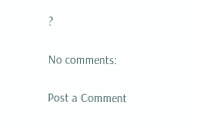?

No comments:

Post a Comment